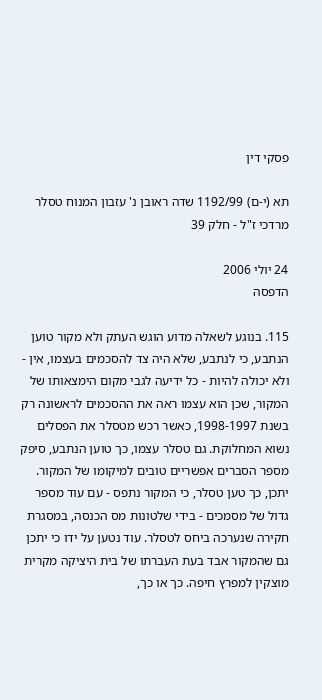פסקי דין

תא (י-ם) 1192/99 שדה ראובן נ' עזבון המנוח טסלר מרדכי ז"ל - חלק 39

24 יולי 2006
הדפסה

115. בנוגע לשאלה מדוע הוגש העתק ולא מקור טוען הנתבע, כי לנתבע, שלא היה צד להסכמים בעצמו, אין - ולא יכולה להיות - כל ידיעה לגבי מקום הימצאותו של המקור, שכן הוא עצמו ראה את ההסכמים לראשונה רק בשנת 1998-1997, כאשר רכש מטסלר את הפסלים נשוא המחלוקת. גם טסלר עצמו, כך טוען הנתבע, סיפק מספר הסברים אפשריים טובים למיקומו של המקור. יתכן, כך טען טסלר, כי המקור נתפס - עם עוד מספר גדול של מסמכים - בידי שלטונות מס הכנסה, במסגרת חקירה שנערכה ביחס לטסלר. עוד נטען על ידו כי יתכן גם שהמקור אבד בעת העברתו של בית היציקה מקרית מוצקין למפרץ חיפה. כך או כך,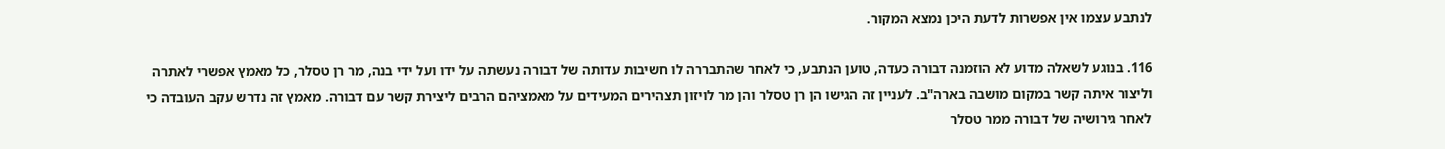לנתבע עצמו אין אפשרות לדעת היכן נמצא המקור.

116. בנוגע לשאלה מדוע לא הוזמנה דבורה כעדה, טוען הנתבע, כי לאחר שהתבררה לו חשיבות עדותה של דבורה נעשתה על ידו ועל ידי בנה, מר רן טסלר, כל מאמץ אפשרי לאתרה וליצור איתה קשר במקום מושבה בארה"ב. לעניין זה הגישו הן רן טסלר והן מר לויזון תצהירים המעידים על מאמציהם הרבים ליצירת קשר עם דבורה. מאמץ זה נדרש עקב העובדה כי לאחר גירושיה של דבורה ממר טסלר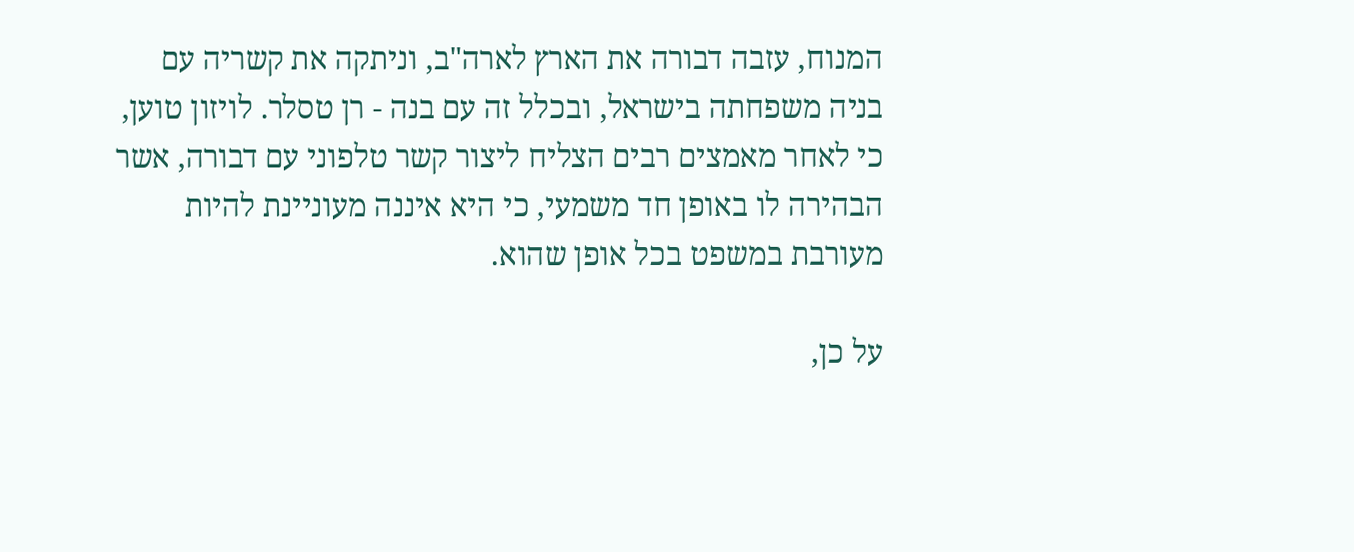המנוח, עזבה דבורה את הארץ לארה"ב, וניתקה את קשריה עם בניה משפחתה בישראל, ובכלל זה עם בנה - רן טסלר. לויזון טוען, כי לאחר מאמצים רבים הצליח ליצור קשר טלפוני עם דבורה, אשר הבהירה לו באופן חד משמעי, כי היא איננה מעוניינת להיות מעורבת במשפט בכל אופן שהוא.

על כן,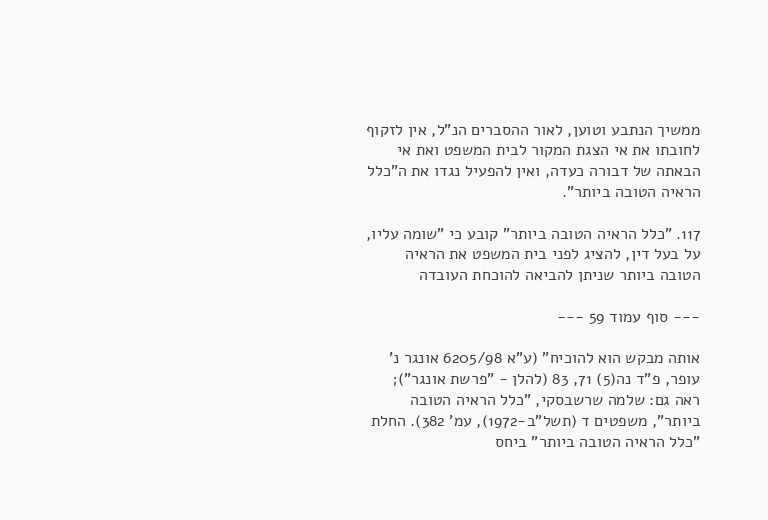ממשיך הנתבע וטוען, לאור ההסברים הנ"ל, אין לזקוף לחובתו את אי הצגת המקור לבית המשפט ואת אי הבאתה של דבורה כעדה, ואין להפעיל נגדו את ה"כלל הראיה הטובה ביותר".

117. "כלל הראיה הטובה ביותר" קובע כי "שומה עליו, על בעל דין, להציג לפני בית המשפט את הראיה הטובה ביותר שניתן להביאה להוכחת העובדה

--- סוף עמוד 59 ---

אותה מבקש הוא להוכיח" (ע"א 6205/98 אונגר נ' עופר, פ"ד נה(5) 71, 83 (להלן - "פרשת אונגר"); ראה גם: שלמה שרשבסקי, "כלל הראיה הטובה ביותר", משפטים ד (תשל"ב-1972), עמ' 382). החלת "כלל הראיה הטובה ביותר" ביחס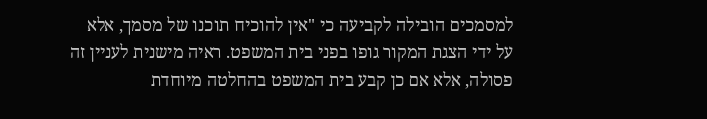למסמכים הובילה לקביעה כי "אין להוכיח תוכנו של מסמך, אלא על ידי הצגת המקור גופו בפני בית המשפט. ראיה מישנית לעניין זה פסולה, אלא אם כן קבע בית המשפט בהחלטה מיוחדת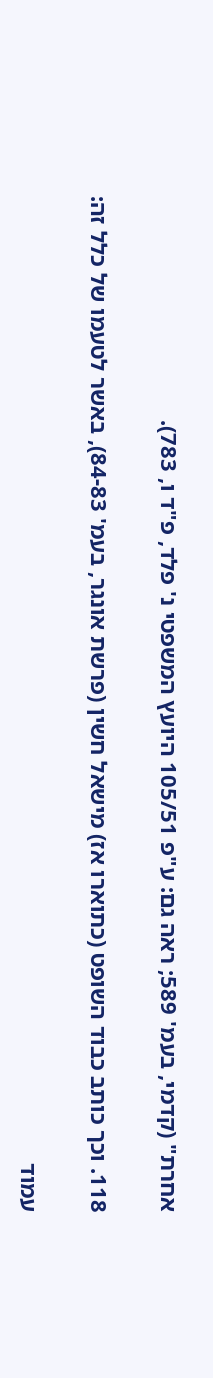אחרת" (קדמי, בעמ' 589; ראה גם: ע"פ 105/51 היועץ המשפטי נ' פלד, פ"ד ו, 783).

118. וכך כותב כבוד השופט (כתוארו אז) מישאל חשין (פרשת אונגר, בעמ' 84-83), באשר לטעמו של כלל זה:

עמוד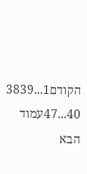הקודם1...3839
40...47עמוד הבא